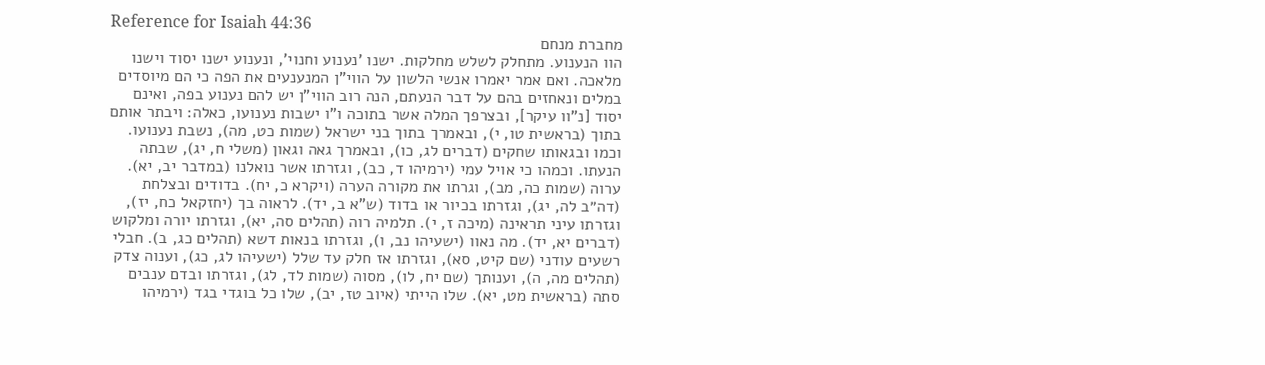Reference for Isaiah 44:36
מחברת מנחם
הוו הנענוע. מתחלק לשלש מחלקות. ישנו 'נענוע וחנוי', ונענוע ישנו יסוד וישנו מלאכה. ואם אמר יאמרו אנשי הלשון על הווי"ן המנענעים את הפה כי הם מיוסדים במלים ונאחזים בהם על דבר הנעתם, הנה רוב הווי"ן יש להם נענוע בפה, ואינם יסוד [נ"וו עיקר], ובצרפך המלה אשר בתוכה ו"ו ישבות נענועו, כאלה: ויבתר אותם בתוך (בראשית טו, י), ובאמרך בתוך בני ישראל (שמות כט, מה), נשבת נענועו. וכמו ובגאותו שחקים (דברים לג, כו), ובאמרך גאה וגאון (משלי ח, יג), שבתה הנעתו. וכמהו כי אויל עמי (ירמיהו ד, כב), וגזרתו אשר נואלנו (במדבר יב, יא). ערוה (שמות כה, מב), וגרתו את מקורה הערה (ויקרא כ, יח). בדודים ובצלחת (דה״ב לה, יג), וגזרתו בכיור או בדוד (ש"א ב, יד). לראוה בך (יחזקאל כח, יז), וגזרתו עיני תראינה (מיכה ז, י). תלמיה רוה (תהלים סה, יא), וגזרתו יורה ומלקוש (דברים יא, יד). מה נאוו (ישעיהו נב, ו), וגזרתו בנאות דשא (תהלים כג, ב). חבלי רשעים עודני (שם קיט, סא), וגזרתו אז חלק עד שלל (ישעיהו לג, כג), וענוה צדק (תהלים מה, ה), וענותך (שם יח, לו), מסוה (שמות לד, לג), וגזרתו ובדם ענבים סתה (בראשית מט, יא). שלו הייתי (איוב טז, יב), שלו כל בוגדי בגד (ירמיהו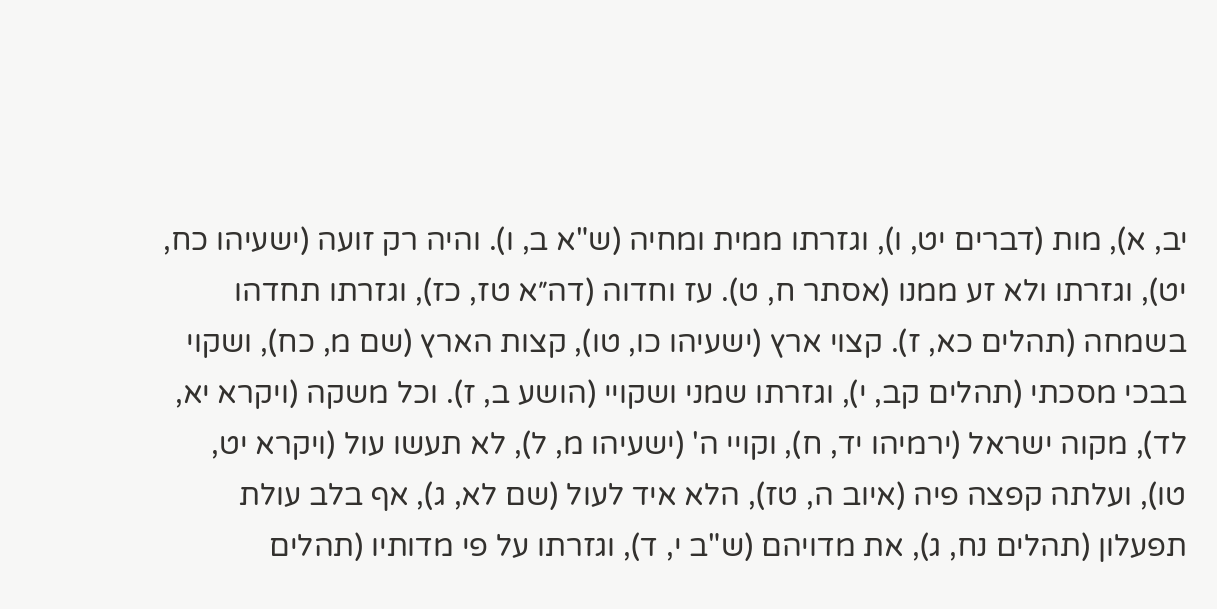יב, א), מות (דברים יט, ו), וגזרתו ממית ומחיה (ש"א ב, ו). והיה רק זועה (ישעיהו כח, יט), וגזרתו ולא זע ממנו (אסתר ח, ט). עז וחדוה (דה״א טז, כז), וגזרתו תחדהו בשמחה (תהלים כא, ז). קצוי ארץ (ישעיהו כו, טו), קצות הארץ (שם מ, כח), ושקוי בבכי מסכתי (תהלים קב, י), וגזרתו שמני ושקויי (הושע ב, ז). וכל משקה (ויקרא יא, לד), מקוה ישראל (ירמיהו יד, ח), וקויי ה' (ישעיהו מ, ל), לא תעשו עול (ויקרא יט, טו), ועלתה קפצה פיה (איוב ה, טז), הלא איד לעול (שם לא, ג), אף בלב עולת תפעלון (תהלים נח, ג), את מדויהם (ש"ב י, ד), וגזרתו על פי מדותיו (תהלים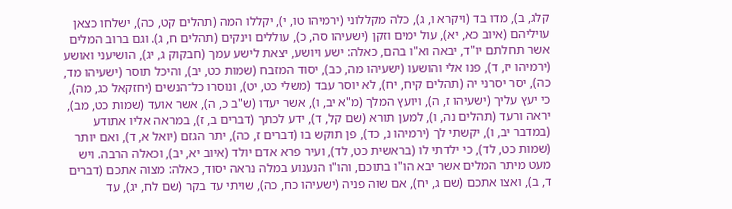קלג, ב), מדו בד (ויקרא ו, ג), כלה מקללוני (ירמיהו טו, י), יקללו המה (תהלים קט, כה), ישלחו כצאן עויליהם (איוב כא, יא), עול ימים וזקן (ישעיהו סה, כ), עוללים וינקים (תהלים ח, ג). וגם ברוב המלים אשר תחלתם יו"ד, יבאה וא"ו בהם, כאלה: ישע ויושע, יצאת לישע עמך (חבקוק ג, יג), הושיעני ואושע (ירמיהו יז, ד), פנו אלי והושעו (ישעיהו מה, כב), יסוד המזבח (שמות כט, יב), והיכל תוסר (ישעיהו מד, כה), יסר יסרני יה (תהלים קיח, יח), לא יוסר עבד (משלי כט, יט), ונוסרו כל־הנשים (יחזקאל כג, מה), כי יעץ עליך (ישעיהו ז, ה), ויועץ המלך (מ"א יב, ו), אשר יעדו (ש"ב כ, ה), אשר אועד (שמות כט, מב), יראה ורעד (תהלים נה, ו), למען תורא (שם קל, ד), ידע לכתך (דברים ב, ז), במראה אליו אתודע (במדבר יב, ו), יקשתי לך (ירמיהו נ, כד), פן תוקש בו (דברים ז, כה), יתר הגזם (יואל א, ד), ואם יותר (שמות כט, לד), כי ילדתי לו (בראשית כט, לד), ועיר פרא אדם יולד (איוב יא, יב), וכאלה הרבה. ויש מעט מיתר המלים אשר יבא הו"ו בתוכם, והו"ו הנענוע במלה נראה יסוד, כאלה: מצוה אתכם (דברים ד, ב), ואצו אתכם (שם ג, יח), אם שוה פניה (ישעיהו כח, כה), שויתי עד בקר (שם לח, יג), עד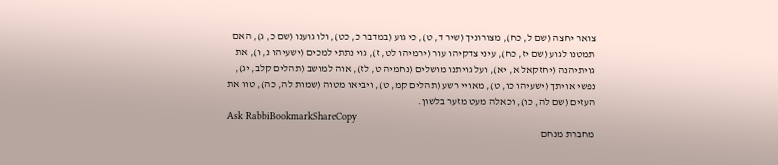צואר יחצה (שם ל, כח), מצורוניך (שיר ד, ט), כי גוע (במדבר כ, כט), ולו גוענו (שם כ, ג), האם תמטנו לגוע (שם יז, כח), עיני צדקיהו עור (ירמיהו לט, ז), גוי נתתי למכים (ישעיהו נ, ו), את גויתיהנה (יחזקאל א, יא), ועל גויתנו מושלים (נחמיה ט, לז), אוה למושב (תהלים קלב, יג), נפשי אויתך (ישעיהו כו, ט), מאויי רשע (תהלים קמ, ט), ויביאו מטוה (שמות לה, כה), טוו את העזים (שם לה, כו), וכאלה מעט מזער בלשון.
Ask RabbiBookmarkShareCopy
מחברת מנחם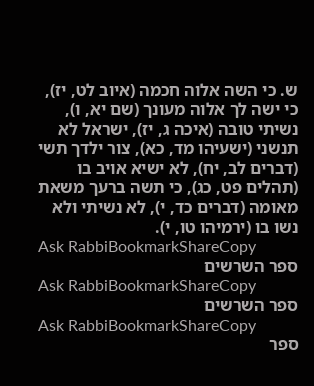ש. כי השה אלוה חכמה (איוב לט, יז), כי ישה לך אלוה מעונך (שם יא, ו), נשיתי טובה (איכה ג, יז), ישראל לא תנשני (ישעיהו מד, כא), צור ילדך תשי (דברים לב, יח), לא ישיא אויב בו (תהלים פט, כג), כי תשה ברעך משאת מאומה (דברים כד, י), לא נשיתי ולא נשו בו (ירמיהו טו, י).
Ask RabbiBookmarkShareCopy
ספר השרשים
Ask RabbiBookmarkShareCopy
ספר השרשים
Ask RabbiBookmarkShareCopy
ספר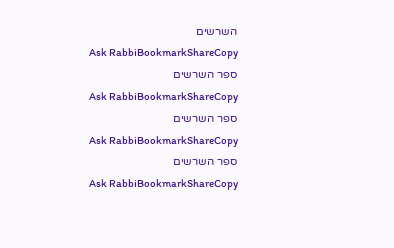השרשים
Ask RabbiBookmarkShareCopy
ספר השרשים
Ask RabbiBookmarkShareCopy
ספר השרשים
Ask RabbiBookmarkShareCopy
ספר השרשים
Ask RabbiBookmarkShareCopy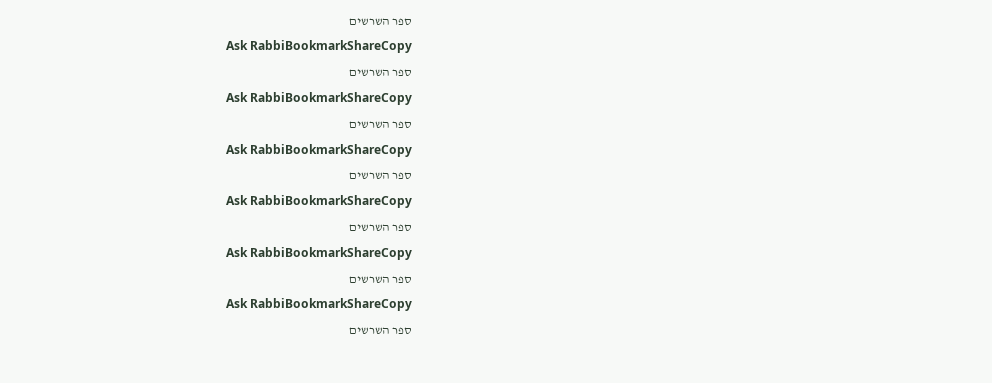ספר השרשים
Ask RabbiBookmarkShareCopy
ספר השרשים
Ask RabbiBookmarkShareCopy
ספר השרשים
Ask RabbiBookmarkShareCopy
ספר השרשים
Ask RabbiBookmarkShareCopy
ספר השרשים
Ask RabbiBookmarkShareCopy
ספר השרשים
Ask RabbiBookmarkShareCopy
ספר השרשים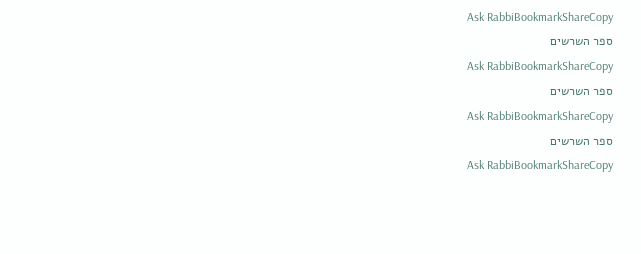Ask RabbiBookmarkShareCopy
ספר השרשים
Ask RabbiBookmarkShareCopy
ספר השרשים
Ask RabbiBookmarkShareCopy
ספר השרשים
Ask RabbiBookmarkShareCopy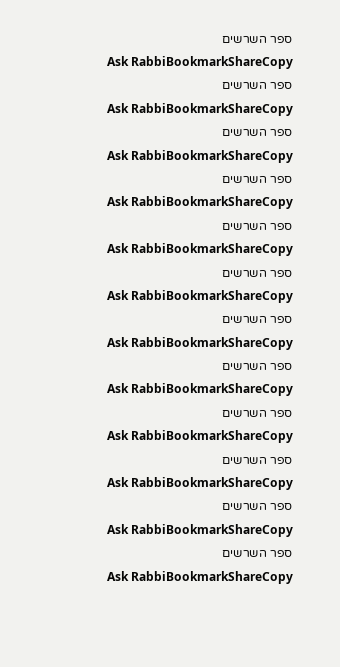ספר השרשים
Ask RabbiBookmarkShareCopy
ספר השרשים
Ask RabbiBookmarkShareCopy
ספר השרשים
Ask RabbiBookmarkShareCopy
ספר השרשים
Ask RabbiBookmarkShareCopy
ספר השרשים
Ask RabbiBookmarkShareCopy
ספר השרשים
Ask RabbiBookmarkShareCopy
ספר השרשים
Ask RabbiBookmarkShareCopy
ספר השרשים
Ask RabbiBookmarkShareCopy
ספר השרשים
Ask RabbiBookmarkShareCopy
ספר השרשים
Ask RabbiBookmarkShareCopy
ספר השרשים
Ask RabbiBookmarkShareCopy
ספר השרשים
Ask RabbiBookmarkShareCopy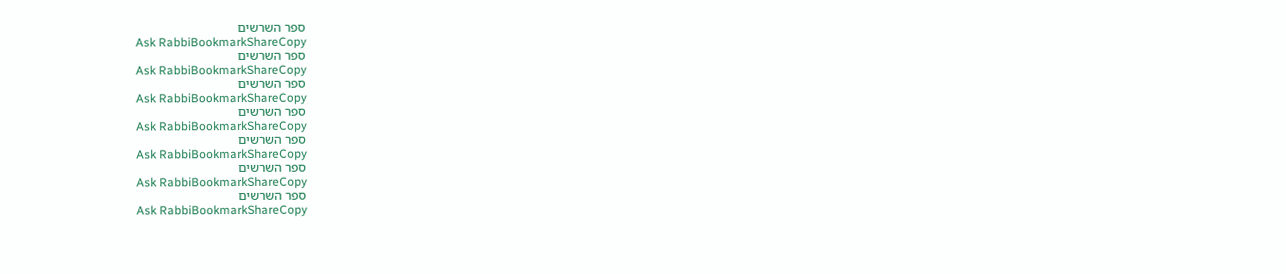ספר השרשים
Ask RabbiBookmarkShareCopy
ספר השרשים
Ask RabbiBookmarkShareCopy
ספר השרשים
Ask RabbiBookmarkShareCopy
ספר השרשים
Ask RabbiBookmarkShareCopy
ספר השרשים
Ask RabbiBookmarkShareCopy
ספר השרשים
Ask RabbiBookmarkShareCopy
ספר השרשים
Ask RabbiBookmarkShareCopy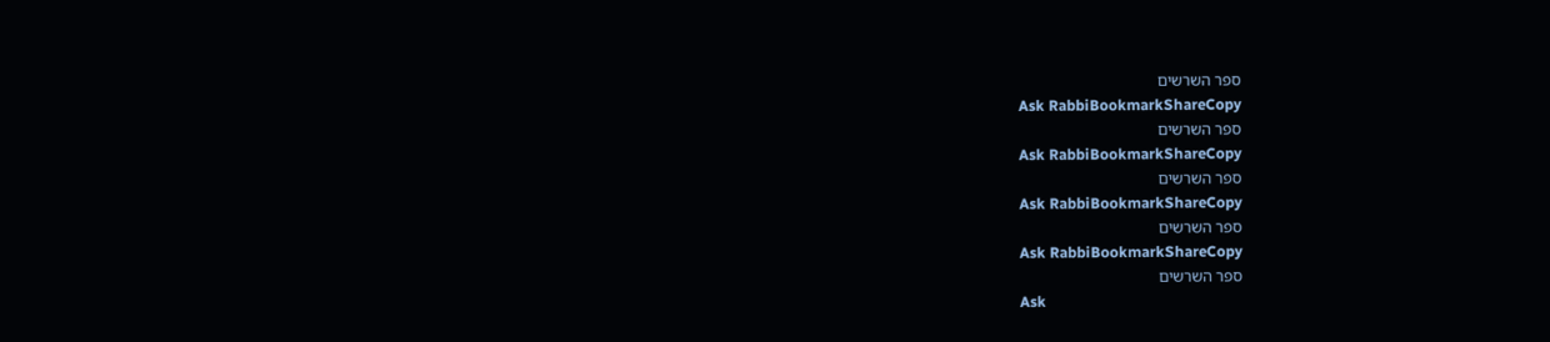ספר השרשים
Ask RabbiBookmarkShareCopy
ספר השרשים
Ask RabbiBookmarkShareCopy
ספר השרשים
Ask RabbiBookmarkShareCopy
ספר השרשים
Ask RabbiBookmarkShareCopy
ספר השרשים
Ask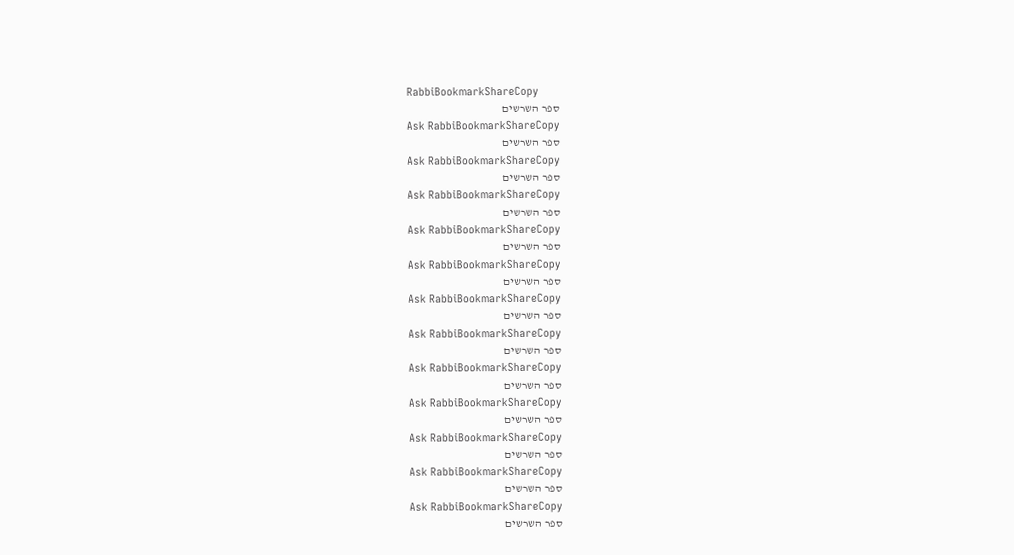RabbiBookmarkShareCopy
ספר השרשים
Ask RabbiBookmarkShareCopy
ספר השרשים
Ask RabbiBookmarkShareCopy
ספר השרשים
Ask RabbiBookmarkShareCopy
ספר השרשים
Ask RabbiBookmarkShareCopy
ספר השרשים
Ask RabbiBookmarkShareCopy
ספר השרשים
Ask RabbiBookmarkShareCopy
ספר השרשים
Ask RabbiBookmarkShareCopy
ספר השרשים
Ask RabbiBookmarkShareCopy
ספר השרשים
Ask RabbiBookmarkShareCopy
ספר השרשים
Ask RabbiBookmarkShareCopy
ספר השרשים
Ask RabbiBookmarkShareCopy
ספר השרשים
Ask RabbiBookmarkShareCopy
ספר השרשים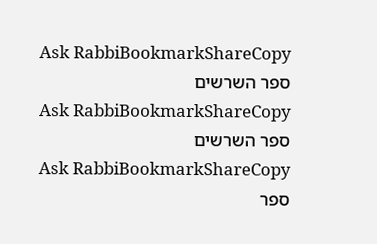Ask RabbiBookmarkShareCopy
ספר השרשים
Ask RabbiBookmarkShareCopy
ספר השרשים
Ask RabbiBookmarkShareCopy
ספר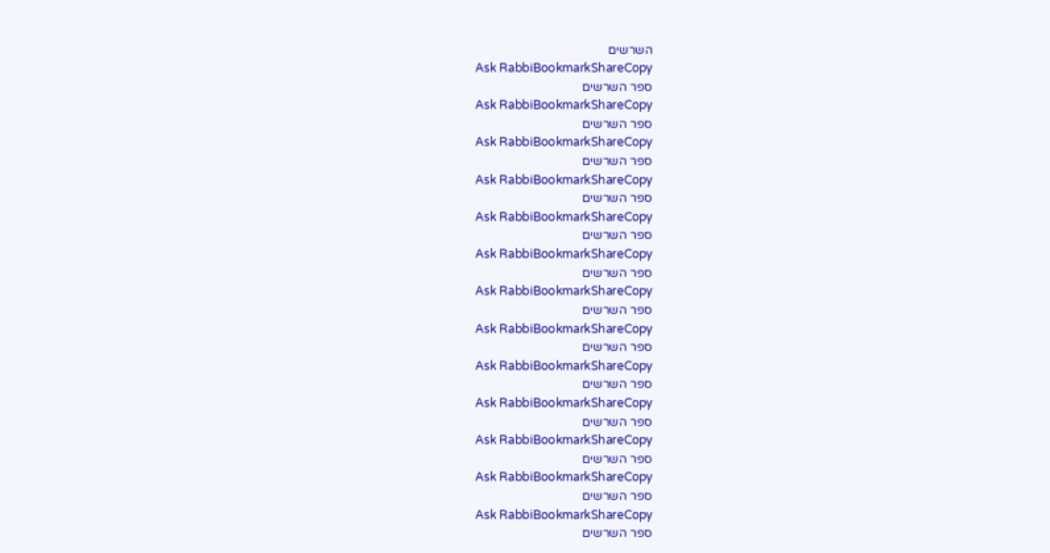השרשים
Ask RabbiBookmarkShareCopy
ספר השרשים
Ask RabbiBookmarkShareCopy
ספר השרשים
Ask RabbiBookmarkShareCopy
ספר השרשים
Ask RabbiBookmarkShareCopy
ספר השרשים
Ask RabbiBookmarkShareCopy
ספר השרשים
Ask RabbiBookmarkShareCopy
ספר השרשים
Ask RabbiBookmarkShareCopy
ספר השרשים
Ask RabbiBookmarkShareCopy
ספר השרשים
Ask RabbiBookmarkShareCopy
ספר השרשים
Ask RabbiBookmarkShareCopy
ספר השרשים
Ask RabbiBookmarkShareCopy
ספר השרשים
Ask RabbiBookmarkShareCopy
ספר השרשים
Ask RabbiBookmarkShareCopy
ספר השרשים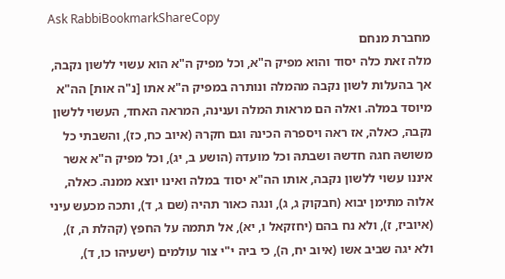Ask RabbiBookmarkShareCopy
מחברת מנחם
מלה זאת כלה יסוד והוא מפיק ה"א, וכל מפיק ה"א הוא עשוי ללשון נקבה, אך בהעלות לשון נקבה מהמלה ונותרה במפיק ה"א אתו [נ"ה אות] הה"א מיוסד במלה. ואלה הם מראות המלה וענינה, המראה האחד, העשוי ללשון נקבה, כאלה, אז ראה ויספרהּ הכינהּ וגם חקרהּ (איוב כח, כז), והשבתי כל משושהּ חגהּ חדשהּ ושבתהּ וכל מועדהּ (הושע ב, יג), וכל מפיק ה"א אשר איננו עשוי ללשון נקבה, אותו הה"א יסוד במלה ואינו יוצא ממנה. כאלה, אלוה מתימן יבוא (חבקוק ג, ג), ונגה כאור תהיה (שם ג, ד), ותכה מכעש עיני (איוביז, ז), ולא נח בהם (יחזקאל ו, יא), אל תתמה על החפץ (קהלת ה, ז), ולא יגה שביב אשו (איוב יח, ה), כי ביה י"י צור עולמים (ישעיהו כו, ד),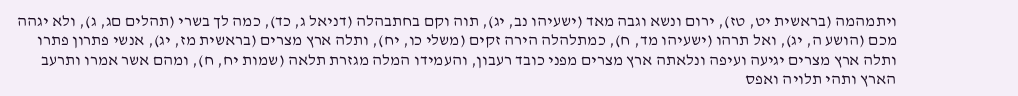ויתמהמה (בראשית יט, טז), ירום ונשא וגבה מאד (ישעיהו נב, יג), תוה וקם בחתבהלה (דניאל ג, כד), כמה לך בשרי (תהלים םג, ג), ולא יגהה מכם (הושע ה, יג), ואל תרהו (ישעיהו מד, ח), כמתלהלה הירה זקים (משלי כו, יח), ותלה ארץ מצרים (בראשית מז, יג), אנשי פתרון פתרו ותלה ארץ מצרים יגיעה ועיפה ונלאתה ארץ מצרים מפני כובד רעבון, והעמידו המלה מגזרת תלאה (שמות יח, ח), ומהם אשר אמרו ותרעב הארץ ותהי תלויה ואפס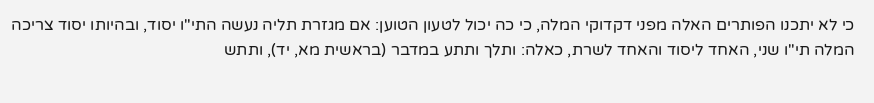כי לא יתכנו הפותרים האלה מפני דקדוקי המלה, כי כה יכול לטעון הטוען: אם מגזרת תליה נעשה התי"ו יסוד, ובהיותו יסוד צריכה המלה תי"ו שני, האחד ליסוד והאחד לשרת, כאלה: ותלך ותתע במדבר (בראשית מא, יד), ותתש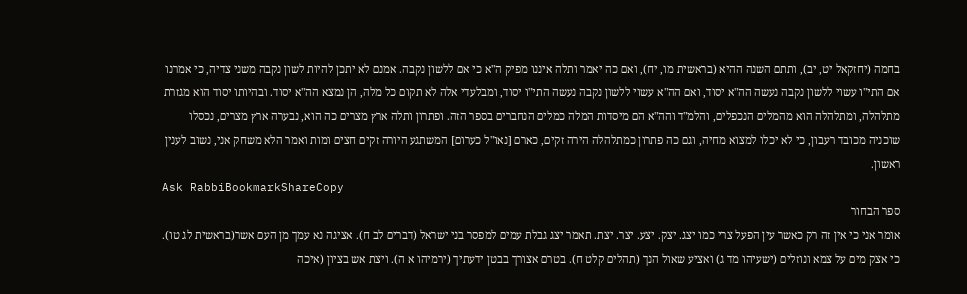בחמה (יחזקאל יט, יב), ותתם השנה ההיא (בראשית מו, יח), ואם כה יאמר ותלה איננו מפיק ה"א כי אם ללשון נקבה. אמנם לא יתכן להיות לשון נקבה משני צדיה, כי אמרנו אם התי"ו עשוי ללשון נקבה נעשה הה"א יסוד, ואם הה"א עשוי ללשון נקבה נעשה התי"ו יסוד, ומבלעדי אלה לא תקום כל מלה, הן נמצא הה"א יסוד. ובהיותו יסוד הוא מגזרת מתלהלה, ומתלהלה הוא מהמלים הנכפלים, והלמ"ד והה"א הם מיסדות המלה כמלים הנחברים בספר הזה. ופתרון ותלה ארץ מצרים כה הוא, נבערה ארץ מצרים, נכסלו שוכניה מכובד רעבון, כי לא יכלו למצוא מחיה, וגם כה פתרון כמתלהלה הירה זקים, כארם [נאו"ל כערום] המשתגע היורה זקים חצים ומות ואמר הלא משחק אני, נשוב לענין ראשון.
Ask RabbiBookmarkShareCopy
ספר הבחור
אומר אני כי אין זה רק כאשר עין הפעל צרי כמו יצג. יצק. יצע. יצר. יצת. תאמר יצג גבלת עמים למפסר בני ישראל (דברים לב ח). אציגה נא עמך מן העם אשר(בראשית לג טו). כי אצק מים על צמא ונוזלים (ישעיהו מד ג) ואציע שאול הנך (תהלים קלט ח). בטרם אצורך בבטן ידעתיך (ירמיהו א ה). ויצת אש בציון (איכה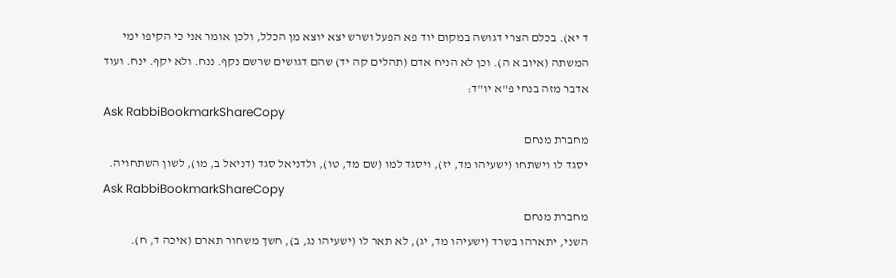ד יא). בכלם הצרי דגושה במקום יוד פא הפעל ושרש יצא יוצא מן הכלל, ולכן אומר אני כי הקיפו ימי המשתה (איוב א ה). וכן לא הניח אדם (תהלים קה יד) שהם דגושים שרשם נקף. ננח. ולא יקף. ינח. ועוד אדבר מזה בנחי פ"א יו"ד:
Ask RabbiBookmarkShareCopy
מחברת מנחם
יסגד לו וישתחו (ישעיהו מד, יז), ויסגד למו (שם מד, טו), ולדניאל סגד (דניאל ב, מו), לשון השתחויה.
Ask RabbiBookmarkShareCopy
מחברת מנחם
השני, יתארהו בשרד (ישעיהו מד, יג), לא תאר לו (ישעיהו נג, ב), חשך משחור תארם (איכה ד, ח).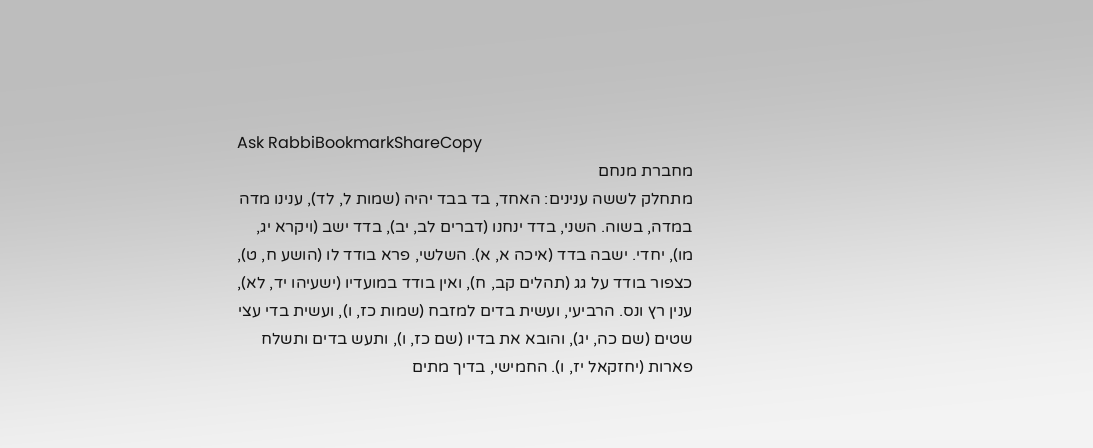Ask RabbiBookmarkShareCopy
מחברת מנחם
מתחלק לששה ענינים: האחד, בד בבד יהיה (שמות ל, לד), ענינו מדה במדה, בשוה. השני, בדד ינחנו (דברים לב, יב), בדד ישב (ויקרא יג, מו), יחדי. ישבה בדד (איכה א, א). השלשי, פרא בודד לו (הושע ח, ט), כצפור בודד על גג (תהלים קב, ח), ואין בודד במועדיו (ישעיהו יד, לא), ענין רץ ונס. הרביעי, ועשית בדים למזבח (שמות כז, ו), ועשית בדי עצי שטים (שם כה, יג), והובא את בדיו (שם כז, ו), ותעש בדים ותשלח פארות (יחזקאל יז, ו). החמישי, בדיך מתים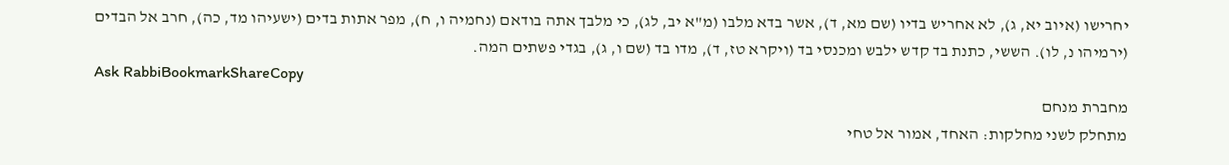יחרישו (איוב יא, ג), לא אחריש בדיו (שם מא, ד), אשר בדא מלבו (מ"א יב, לג), כי מלבך אתה בודאם (נחמיה ו, ח), מפר אתות בדים (ישעיהו מד, כה), חרב אל הבדים (ירמיהו נ, לו). הששי, כתנת בד קדש ילבש ומכנסי בד (ויקרא טז, ד), מדו בד (שם ו, ג), בגדי פשתים המה.
Ask RabbiBookmarkShareCopy
מחברת מנחם
מתחלק לשני מחלקות: האחד, אמור אל טחי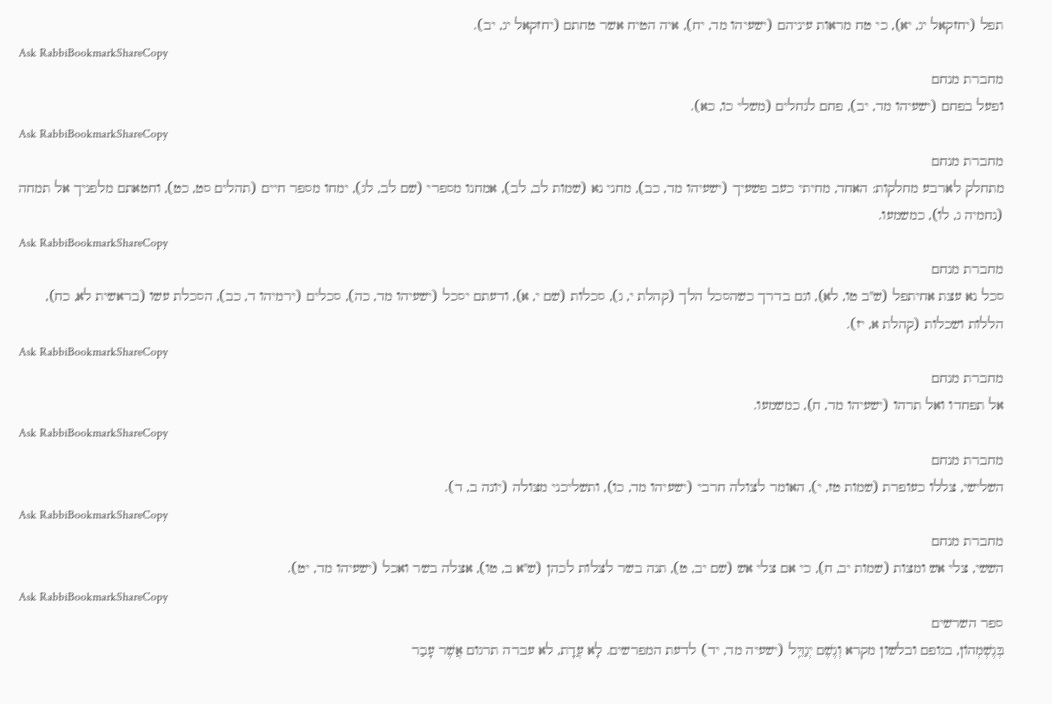תפל (יחזקאל יג, יא), כי טח מראות עיניהם (ישעיהו מד, יח), איה הטיח אשר טחתם (יחזקאל יג, יב).
Ask RabbiBookmarkShareCopy
מחברת מנחם
ופעל בפחם (ישעיהו מד, יב), פחם לנחלים (משלי כו, כא).
Ask RabbiBookmarkShareCopy
מחברת מנחם
מתחלק לארבע מחלקות: האחד, מחיתי כעב פשעיך (ישעיהו מד, כב), מחני נא (שמות לב, לב), אמחנו מספרי (שם לב, לג), ימחו מספר חיים (תהלים סט, כט), וחטאתם מלפניך אל תמחה (נחמיה ג, לו), כמשמעו.
Ask RabbiBookmarkShareCopy
מחברת מנחם
סכל נא עצת אחיתפל (ש"ב טו, לא), וגם בדרך כשהסכל הלך (קהלת י, ג), סכלות (שם י, א), ודעתם יסכל (ישעיהו מד, כה), סכלים (ירמיהו ד, כב), הסכלת עשו (בראשית לא, כח), הללות ושכלות (קהלת א, יז).
Ask RabbiBookmarkShareCopy
מחברת מנחם
אל תפחדו ואל תרהו (ישעיהו מד, ח), כמשמעו.
Ask RabbiBookmarkShareCopy
מחברת מנחם
השלישי, צללו כעופרת (שמות טז, י), האומר לצולה חרבי (ישעיהו מד, כו), ותשליכני מצולה (יונה ב, ד).
Ask RabbiBookmarkShareCopy
מחברת מנחם
הששי, צלי אש ומצות (שמות יב, ח), כי אם צלי אש (שם יב, ט), תנה בשר לצלות לכהן (ש"א ב, טו), אצלה בשר ואכל (ישעיהו מד, יט).
Ask RabbiBookmarkShareCopy
ספר השרשים
בְּגֶשְׁמְהוֹן, בגופם ובלשון מקרא וְגֶשֶׁם יְגַדֵּֽל (ישעיה מד, יד) לדעת המפרשים. לָא עֲדָת, לא עברה תרגום אֲשֶׁר עָבַר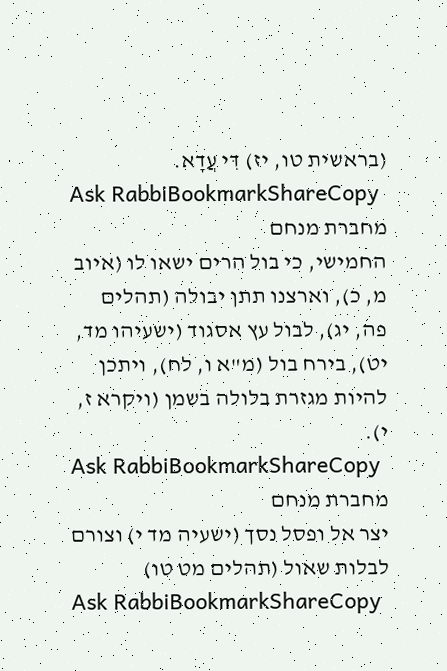(בראשית טו, יז) דִּי עֲדָא.
Ask RabbiBookmarkShareCopy
מחברת מנחם
החמישי, כי בול הרים ישאו לו (איוב מ, כ), וארצנו תתן יבולה (תהלים פה, יג), לבול עץ אסגוד (ישעיהו מד, יט), בירח בול (מ"א ו, לח), ויתכן להיות מגזרת בלולה בשמן (ויקרא ז, י).
Ask RabbiBookmarkShareCopy
מחברת מנחם
יצר אל ופסל נסך (ישעיה מד י) וצורם לבלות שאול (תהלים מט טו)
Ask RabbiBookmarkShareCopy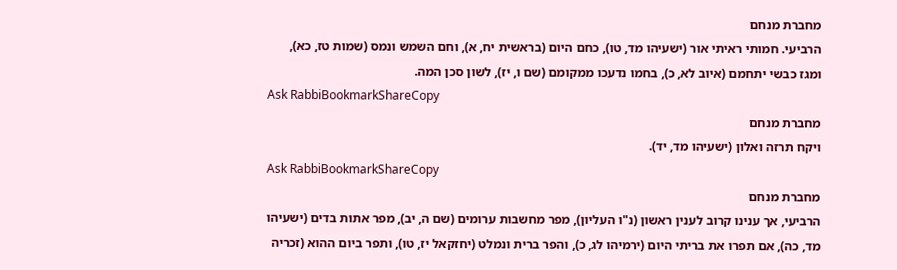מחברת מנחם
הרביעי. חמותי ראיתי אור (ישעיהו מד, טו), כחם היום (בראשית יח, א), וחם השמש ונמס (שמות טז, כא), ומגז כבשי יתחמם (איוב לא, כ), בחמו נדעכו ממקומם (שם ו, יז), לשון סכן המה.
Ask RabbiBookmarkShareCopy
מחברת מנחם
ויקח תרזה ואלון (ישעיהו מד, יד).
Ask RabbiBookmarkShareCopy
מחברת מנחם
הרביעי, אך ענינו קרוב לענין ראשון (נ"ו העליון), מפר מחשבות ערומים (שם ה, יב), מפר אתות בדים (ישעיהו מד, כה), אם תפרו את בריתי היום (ירמיהו לג, כ), והפר ברית ונמלט (יחזקאל יז, טו), ותפר ביום ההוא (זכריה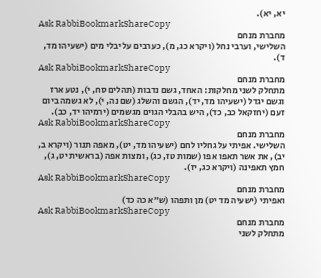יא, יא).
Ask RabbiBookmarkShareCopy
מחברת מנחם
השלישי, וערבי נחל (ויקרא כג, מ), כערבים על יבלי מים (ישעיהו מד, ד).
Ask RabbiBookmarkShareCopy
מחברת מנחם
מתחלק לשני מחלקות: האחד, גשם נדבות (תהלים סח, י), נטע ארז וגשם יגדל (ישעיהו מד, יד), הגשם והשלג (שם נה, י), לא גשמה ביום זעם (יחזקאל כב, כד), היש בהבלי הגוים מגשמים (ירמיהו יד, כב).
Ask RabbiBookmarkShareCopy
מחברת מנחם
השלישי. אפיתי על גחליו לחם (ישעיהו מד, יט), מאפה תנור (ויקרא ב, יב), את אשר תאפו אפו (שמות טז, כג), ומצות אפה (בראשית יט, ג), חמץ תאפינה (ויקרא כג, יז).
Ask RabbiBookmarkShareCopy
מחברת מנחם
ואפיתי (ישעיה מד יט) מן ותפהו (ש״א כה כד)
Ask RabbiBookmarkShareCopy
מחברת מנחם
מתחלק לשני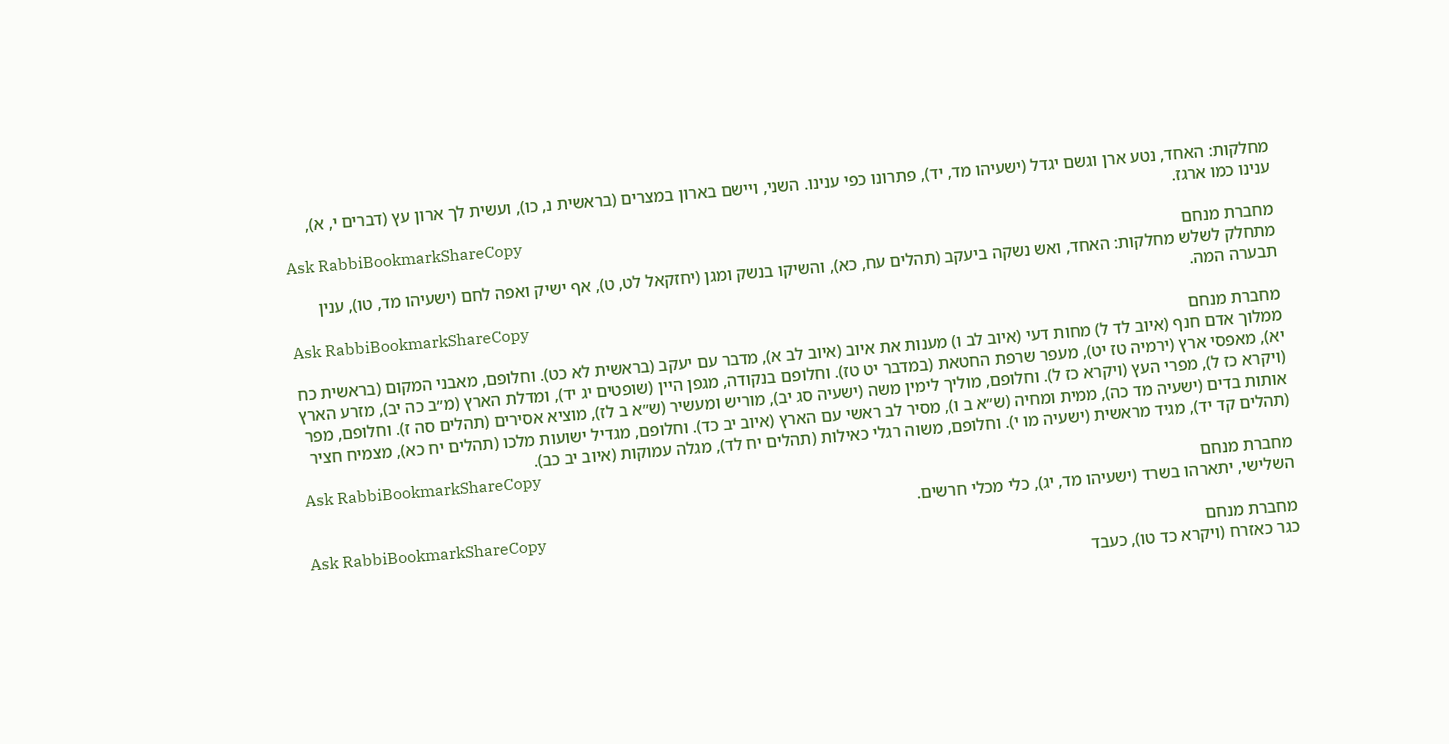מחלקות: האחד, נטע ארן וגשם יגדל (ישעיהו מד, יד), פתרונו כפי ענינו. השני, ויישם בארון במצרים (בראשית נ, כו), ועשית לך ארון עץ (דברים י, א), ענינו כמו ארגז.
Ask RabbiBookmarkShareCopy
מחברת מנחם
מתחלק לשלש מחלקות: האחד, ואש נשקה ביעקב (תהלים עח, כא), והשיקו בנשק ומגן (יחזקאל לט, ט), אף ישיק ואפה לחם (ישעיהו מד, טו), ענין תבערה המה.
Ask RabbiBookmarkShareCopy
מחברת מנחם
ממלוך אדם חנף (איוב לד ל) מחות דעי (איוב לב ו) מענות את איוב (איוב לב א), מדבר עם יעקב (בראשית לא כט). וחלופם, מאבני המקום (בראשית כח יא), מאפסי ארץ (ירמיה טז יט), מעפר שרפת החטאת (במדבר יט טז). וחלופם בנקודה, מגפן היין (שופטים יג יד), ומדלת הארץ (מ״ב כה יב), מזרע הארץ (ויקרא כז ל), מפרי העץ (ויקרא כז ל). וחלופם, מוליך לימין משה (ישעיה סג יב), מוריש ומעשיר (ש״א ב לז), מוציא אסירים (תהלים סה ז). וחלופם, מפר אותות בדים (ישעיה מד כה), ממית ומחיה (ש״א ב ו), מסיר לב ראשי עם הארץ (איוב יב כד). וחלופם, מגדיל ישועות מלכו (תהלים יח כא), מצמיח חציר (תהלים קד יד), מגיד מראשית (ישעיה מו י). וחלופם, משוה רגלי כאילות (תהלים יח לד), מגלה עמוקות (איוב יב כב).
Ask RabbiBookmarkShareCopy
מחברת מנחם
השלישי, יתארהו בשרד (ישעיהו מד, יג), כלי מכלי חרשים.
Ask RabbiBookmarkShareCopy
מחברת מנחם
כגר כאזרח (ויקרא כד טו), כעבד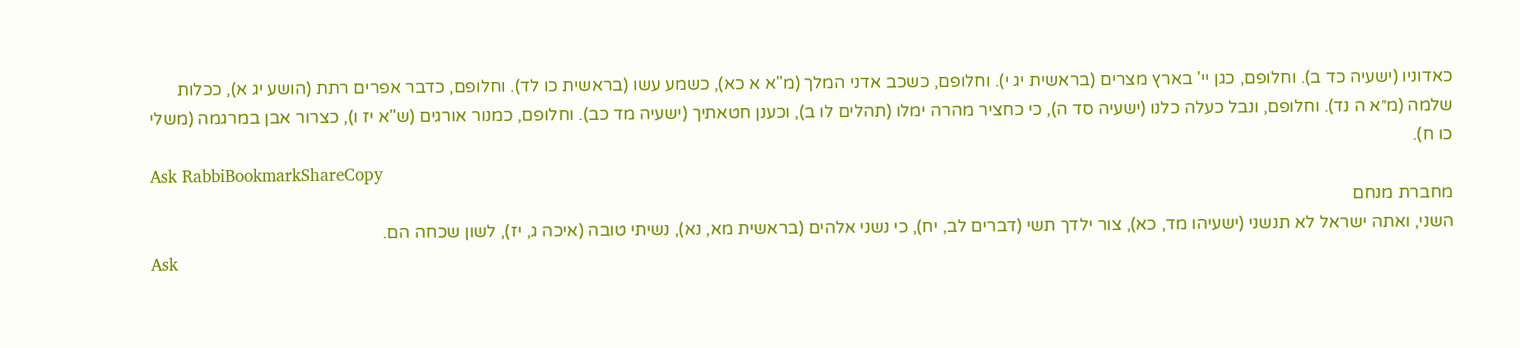כאדוניו (ישעיה כד ב). וחלופם, כגן יי' בארץ מצרים (בראשית יג י). וחלופם, כשכב אדני המלך (מ"א א כא), כשמע עשו (בראשית כו לד). וחלופם, כדבר אפרים רתת (הושע יג א), ככלות שלמה (מ״א ה נד). וחלופם, ונבל כעלה כלנו (ישעיה סד ה), כי כחציר מהרה ימלו (תהלים לו ב), וכענן חטאתיך (ישעיה מד כב). וחלופם, כמנור אורגים (ש"א יז ו), כצרור אבן במרגמה (משלי כו ח).
Ask RabbiBookmarkShareCopy
מחברת מנחם
השני, ואתה ישראל לא תנשני (ישעיהו מד, כא), צור ילדך תשי (דברים לב, יח), כי נשני אלהים (בראשית מא, נא), נשיתי טובה (איכה ג, יז), לשון שכחה הם.
Ask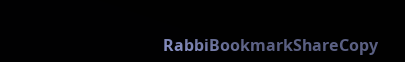RabbiBookmarkShareCopy